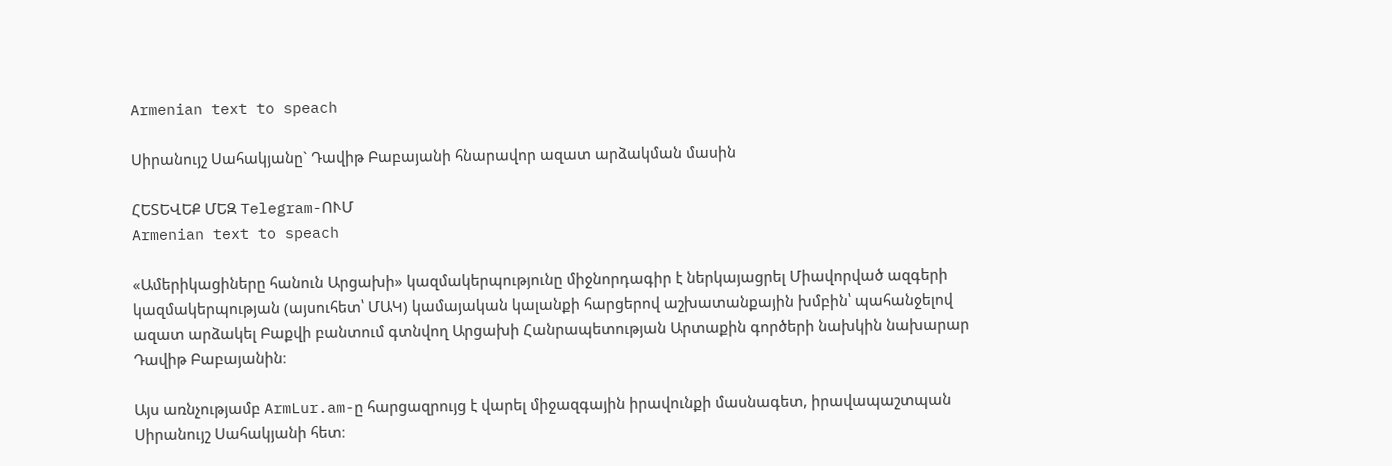Armenian text to speach

Սիրանույշ Սահակյանը` Դավիթ Բաբայանի հնարավոր ազատ արձակման մասին

ՀԵՏԵՎԵՔ ՄԵԶ Telegram-ՈՒՄ
Armenian text to speach

«Ամերիկացիները հանուն Արցախի» կազմակերպությունը միջնորդագիր է ներկայացրել Միավորված ազգերի կազմակերպության (այսուհետ՝ ՄԱԿ) կամայական կալանքի հարցերով աշխատանքային խմբին՝ պահանջելով ազատ արձակել Բաքվի բանտում գտնվող Արցախի Հանրապետության Արտաքին գործերի նախկին նախարար Դավիթ Բաբայանին։

Այս առնչությամբ ArmLur.am-ը հարցազրույց է վարել միջազգային իրավունքի մասնագետ, իրավապաշտպան Սիրանույշ Սահակյանի հետ։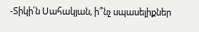-Տիկի՛ն Սահակյան, ի՞նչ սպասելիքներ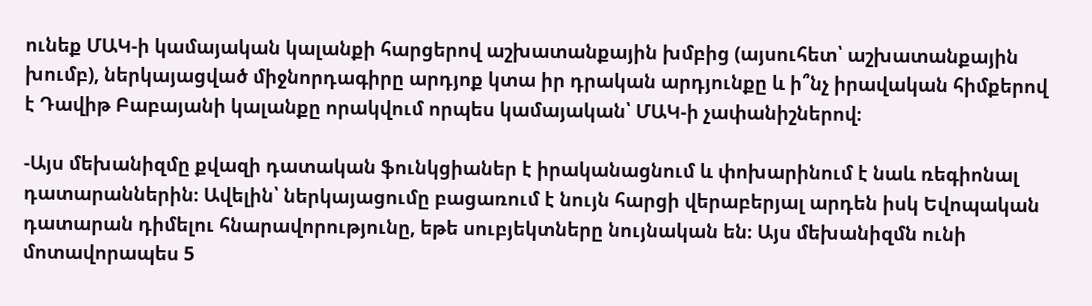ունեք ՄԱԿ-ի կամայական կալանքի հարցերով աշխատանքային խմբից (այսուհետ՝ աշխատանքային խումբ), ներկայացված միջնորդագիրը արդյոք կտա իր դրական արդյունքը և ի՞նչ իրավական հիմքերով է Դավիթ Բաբայանի կալանքը որակվում որպես կամայական՝ ՄԱԿ-ի չափանիշներով։

-Այս մեխանիզմը քվազի դատական ֆունկցիաներ է իրականացնում և փոխարինում է նաև ռեգիոնալ դատարաններին։ Ավելին՝ ներկայացումը բացառում է նույն հարցի վերաբերյալ արդեն իսկ Եվոպական դատարան դիմելու հնարավորությունը, եթե սուբյեկտները նույնական են։ Այս մեխանիզմն ունի մոտավորապես 5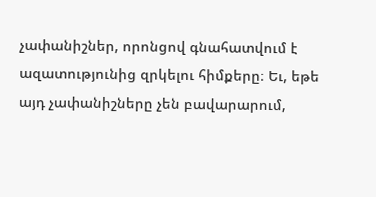չափանիշներ, որոնցով գնահատվում է ազատությունից զրկելու հիմքերը։ Եւ, եթե այդ չափանիշները չեն բավարարում,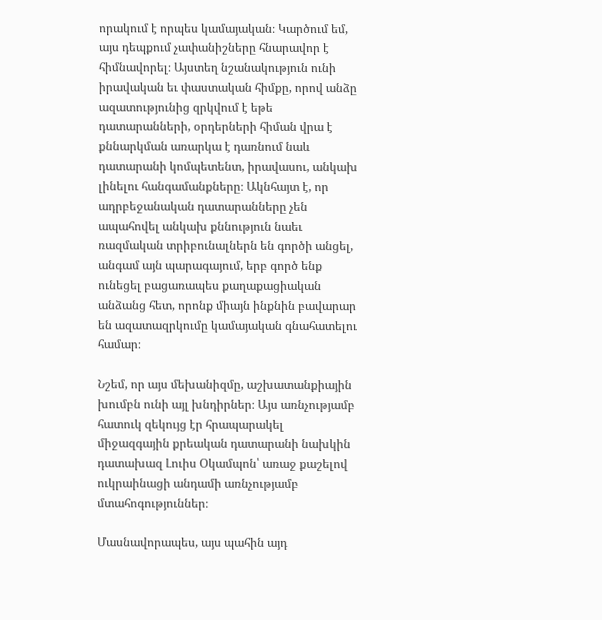որակում է որպես կամայական։ Կարծում եմ, այս դեպքում չափանիշները հնարավոր է հիմնավորել։ Այստեղ նշանակություն ունի իրավական եւ փաստական հիմքը, որով անձը ազատությունից զրկվում է եթե դատարանների, օրդերների հիման վրա է քննարկման առարկա է դառնում նաև դատարանի կոմպետենտ, իրավասու, անկախ լինելու հանգամանքները։ Ակնհայտ է, որ ադրբեջանական դատարանները չեն ապահովել անկախ քննություն նաեւ ռազմական տրիբունալներն են գործի անցել, անգամ այն պարագայում, երբ գործ ենք ունեցել բացառապես քաղաքացիական անձանց հետ, որոնք միայն ինքնին բավարար են ազատազրկումը կամայական գնահատելու համար։

Նշեմ, որ այս մեխանիզմը, աշխատանքիային խումբն ունի այլ խնդիրներ։ Այս առնչությամբ հատուկ զեկույց էր հրապարակել միջազգային քրեական դատարանի նախկին դատախազ Լուիս Օկամպոն՝ առաջ քաշելով ուկրաինացի անդամի առնչությամբ մտահոգություններ։

Մասնավորապես, այս պահին այդ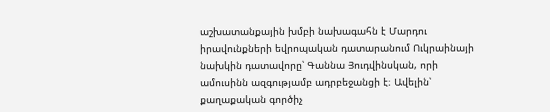աշխատանքային խմբի նախագահն է Մարդու իրավունքների եվրոպական դատարանում Ուկրաինայի նախկին դատավորը՝ Գաննա Յուդվինսկան, որի ամուսինն ազգությամբ ադրբեջանցի է։ Ավելին՝ քաղաքական գործիչ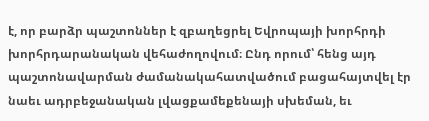է, որ բարձր պաշտոններ է զբաղեցրել Եվրոպայի խորհրդի խորհրդարանական վեհաժողովում։ Ընդ որում՝ հենց այդ պաշտոնավարման ժամանակահատվածում բացահայտվել էր նաեւ ադրբեջանական լվացքամեքենայի սխեման, եւ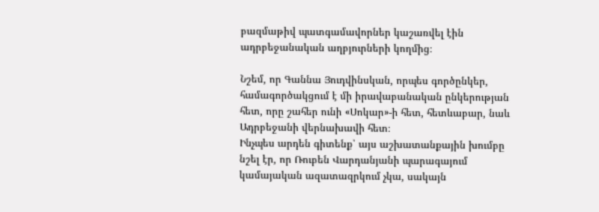բազմաթիվ պատգամավորներ կաշառվել էին ադրբեջանական աղբյուրների կողմից։

Նշեմ, որ Գաննա Յուդվինսկան, որպես գործընկեր, համագործակցում է մի իրավաբանական ընկերության հետ, որը շահեր ունի «Սոկար»-ի հետ, հետևաբար, նաև Ադրբեջանի վերնախավի հետ։
Ինչպես արդեն գիտենք՝ այս աշխատանքային խումբը նշել էր, որ Ռուբեն Վարդանյանի պարագայում կամայական ազատազրկում չկա, սակայն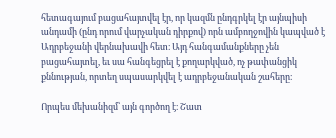հետագայում բացահայտվել էր, որ կազմն ընդգրկել էր այնպիսի անդամի (ընդ որում վարչական դիրքով) որն ամբողջովին կապված է Ադրբեջանի վերնախավի հետ։ Այդ հանգամանքները չեն բացահայտել, եւ սա հանգեցրել է քողարկված, ոչ թափանցիկ քննության, որտեղ սպասարկվել է ադրբեջանական շահերը։

Որպես մեխանիզմ՝ այն գործող է։ Շատ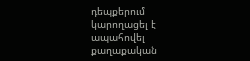դեպքերում կարողացել է ապահովել քաղաքական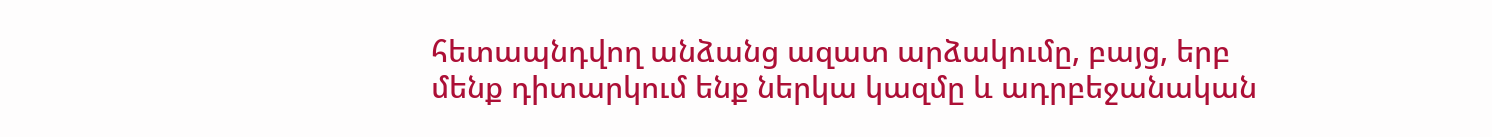հետապնդվող անձանց ազատ արձակումը, բայց, երբ մենք դիտարկում ենք ներկա կազմը և ադրբեջանական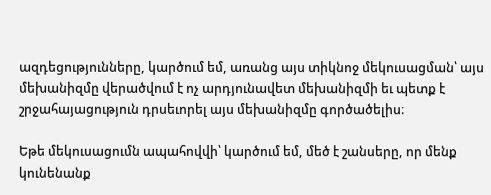ազդեցությունները, կարծում եմ, առանց այս տիկնոջ մեկուսացման՝ այս մեխանիզմը վերածվում է ոչ արդյունավետ մեխանիզմի եւ պետք է շրջահայացություն դրսեւորել այս մեխանիզմը գործածելիս։

Եթե մեկուսացումն ապահովվի՝ կարծում եմ, մեծ է շանսերը, որ մենք կունենանք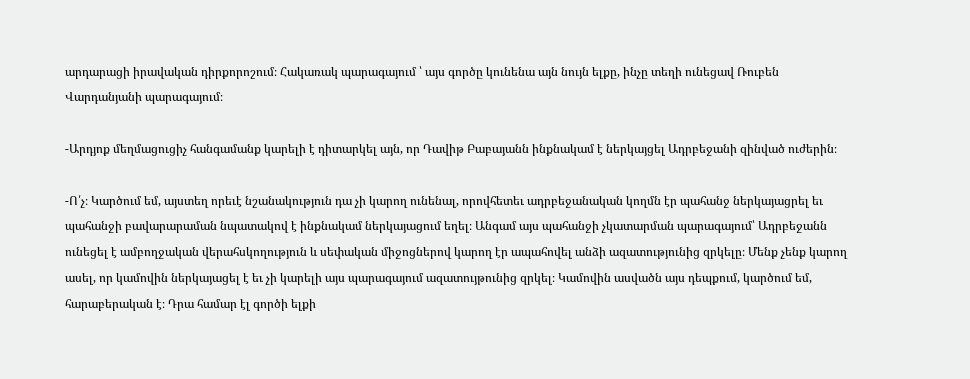արդարացի իրավական դիրքորոշում։ Հակառակ պարագայում ՝ այս գործը կունենա այն նույն ելքը, ինչը տեղի ունեցավ Ռուբեն Վարդանյանի պարագայում։

-Արդյոք մեղմացուցիչ հանգամանք կարելի է դիտարկել այն, որ Դավիթ Բաբայանն ինքնակամ է ներկայցել Ադրբեջանի զինված ուժերին։

-Ո՛չ։ Կարծում եմ, այստեղ որեւէ նշանակություն դա չի կարող ունենալ, որովհետեւ ադրբեջանական կողմն էր պահանջ ներկայացրել եւ պահանջի բավարարաման նպատակով է ինքնակամ ներկայացում եղել։ Անգամ այս պահանջի չկատարման պարագայում՝ Ադրբեջանն ունեցել է ամբողջական վերահսկողություն և սեփական միջոցներով կարող էր ապահովել անձի ազատությունից զրկելը։ Մենք չենք կարող ասել, որ կամովին ներկայացել է եւ չի կարելի այս պարագայում ազատույթունից զրկել։ Կամովին ասվածն այս դեպքում, կարծում եմ, հարաբերական է։ Դրա համար էլ գործի ելքի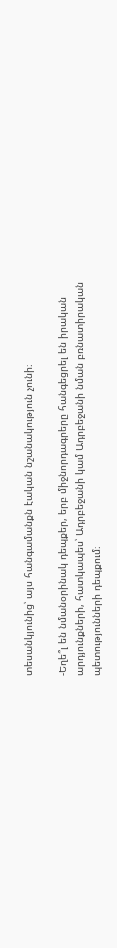տեսանկյունից՝ այս հանգամանքն էական նշանակություն չունի։

-Եղե՞լ են նմանօրինակ դեպքեր, երբ միջնորդագրերը հանգեցրել են իրական արդյունքների, հատկապես՝ Ադրբեջանի կամ Ադրբեջանի նման բռնատիրական պետությունների դեպքում։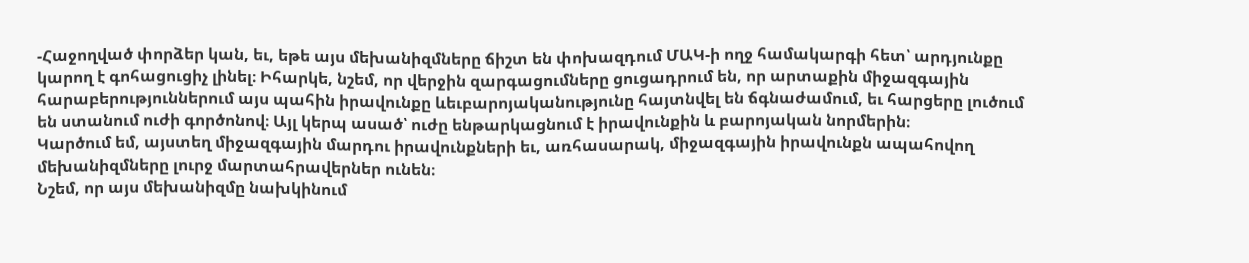-Հաջողված փորձեր կան, եւ, եթե այս մեխանիզմները ճիշտ են փոխազդում ՄԱԿ-ի ողջ համակարգի հետ՝ արդյունքը կարող է գոհացուցիչ լինել։ Իհարկե, նշեմ, որ վերջին զարգացումները ցուցադրում են, որ արտաքին միջազգային հարաբերություններում այս պահին իրավունքը ևեւբարոյականությունը հայտնվել են ճգնաժամում, եւ հարցերը լուծում են ստանում ուժի գործոնով։ Այլ կերպ ասած՝ ուժը ենթարկացնում է իրավունքին և բարոյական նորմերին։
Կարծում եմ, այստեղ միջազգային մարդու իրավունքների եւ, առհասարակ, միջազգային իրավունքն ապահովող մեխանիզմները լուրջ մարտահրավերներ ունեն։
Նշեմ, որ այս մեխանիզմը նախկինում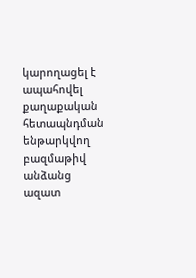կարողացել է ապահովել քաղաքական հետապնդման ենթարկվող բազմաթիվ անձանց ազատ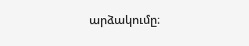արձակումը։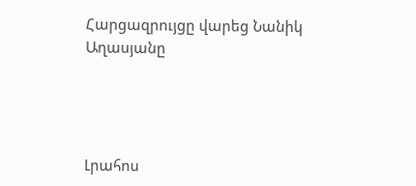Հարցազրույցը վարեց Նանիկ Աղասյանը




Լրահոս